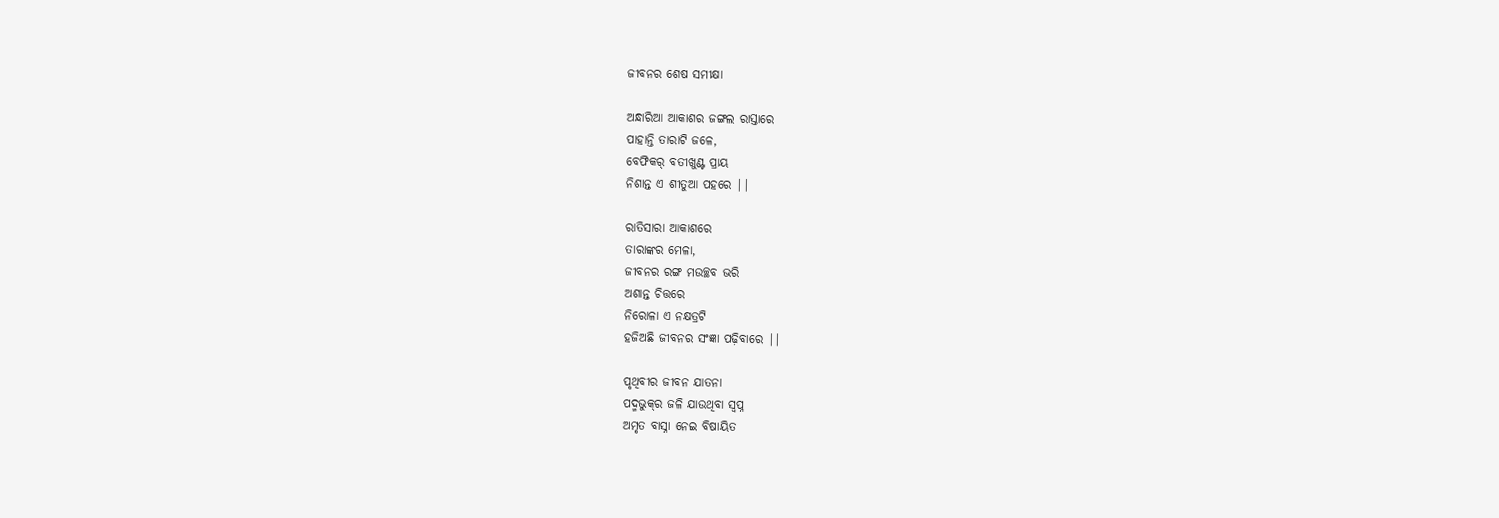ଜୀବନର ଶେଷ ସମୀକ୍ଷା

ଅନ୍ଧାରିଆ ଆକାଶର ଜଙ୍ଗଲ ରାସ୍ତାରେ
ପାହାନ୍ତି ତାରାଟି ଜଳେ,
ବେଫିକର୍ ବତୀଖୁଣ୍ଟ ପ୍ରାୟ
ନିଶାନ୍ତ ଏ ଶୀତୁଆ ପହରେ ||

ରାତିସାରା ଆକାଶରେ
ତାରାଙ୍କର ମେଳା,
ଜୀବନର ରଙ୍ଗ ମଉଚ୍ଛବ ଭରି
ଅଶାନ୍ତ ଚିତ୍ତରେ
ନିରୋଳା ଏ ନକ୍ଷତ୍ରଟି
ହଜିଅଛି ଜୀବନର ସଂଜ୍ଞା ପଢ଼ିବାରେ ||

ପୃଥିବୀର ଜୀବନ ଯାତନା
ପଦ୍ମଭୁକ୍‌ର ଜଳି ଯାଉଥିବା ସ୍ବପ୍ନ
ଅମୃତ ବାସ୍ନା ନେଇ ବିଷାୟିତ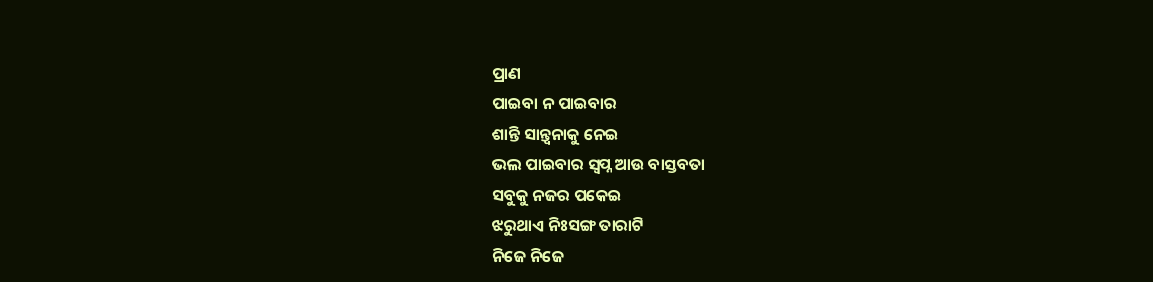ପ୍ରାଣ
ପାଇବା ନ ପାଇବାର
ଶାନ୍ତି ସାନ୍ତ୍ଵନାକୁ ନେଇ
ଭଲ ପାଇବାର ସ୍ଵପ୍ନ ଆଉ ବାସ୍ତବତା
ସବୁକୁ ନଜର ପକେଇ
ଝରୁଥାଏ ନିଃସଙ୍ଗ ତାରାଟି
ନିଜେ ନିଜେ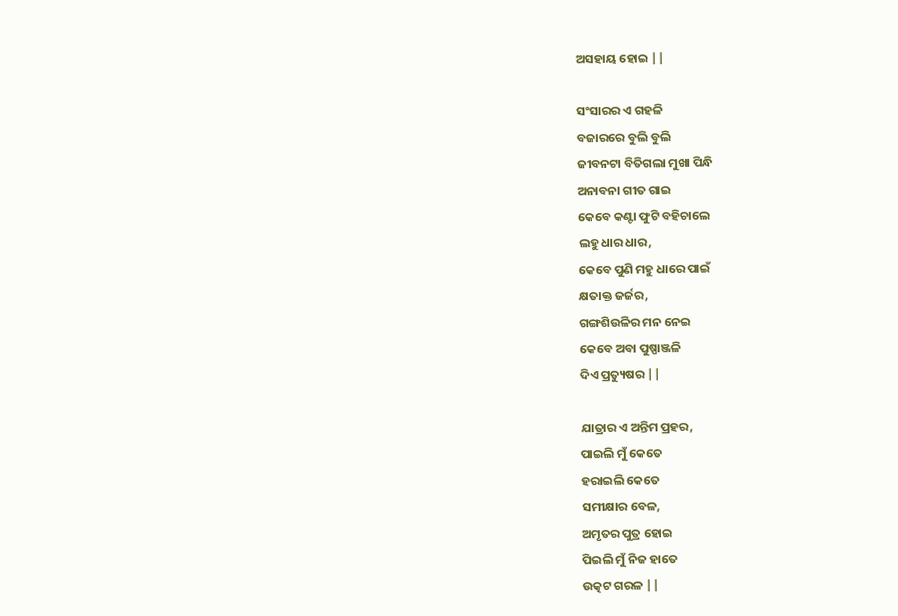ଅସହାୟ ହୋଇ ||

ସଂସାରର ଏ ଗହଳି
ବଜାରରେ ବୁଲି ବୁଲି
ଜୀବନଟା ବିତିଗଲା ମୁଖା ପିନ୍ଧି
ଅନାବନା ଗୀତ ଗାଇ
କେବେ କଣ୍ଟା ଫୁଟି ବହିଚାଲେ
ଲହୁ ଧାର ଧାର,
କେବେ ପୁଣି ମହୁ ଧାରେ ପାଇଁ
କ୍ଷତାକ୍ତ ଜର୍ଜର,
ଗଙ୍ଗଶିଉଳିର ମନ ନେଇ
କେବେ ଅବା ପୁଷ୍ପାଞ୍ଜଳି
ଦିଏ ପ୍ରତ୍ୟୁଷର ||

ଯାତ୍ରାର ଏ ଅନ୍ତିମ ପ୍ରହର,
ପାଇଲି ମୁଁ କେତେ
ହରାଇଲି କେତେ
ସମୀକ୍ଷାର ବେଳ,
ଅମୃତର ପୁତ୍ର ହୋଇ
ପିଇଲି ମୁଁ ନିଜ ହାତେ
ଉତ୍କଟ ଗରଳ ||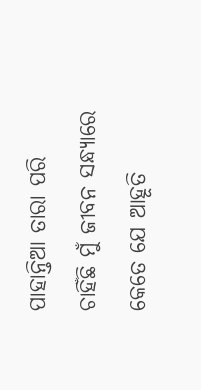ପାହାନ୍ତିଆ ତାରା ପରି
ଚାହିଁଛି ମୁଁ ଜୀବନ ସନ୍ଧ୍ୟାରେ
କେତେ ଯେ ଆହୂତି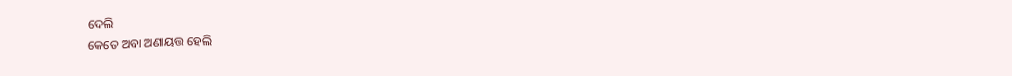ଦେଲି
କେତେ ଅବା ଅଣାୟତ୍ତ ହେଲି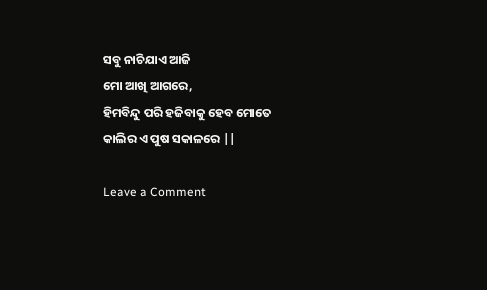ସବୁ ନାଚିଯାଏ ଆଜି
ମୋ ଆଖି ଆଗରେ,
ହିମବିନ୍ଦୁ ପରି ହଜିବାକୁ ହେବ ମୋତେ
କାଲିର ଏ ପୁଷ ସକାଳରେ ||

Leave a Comment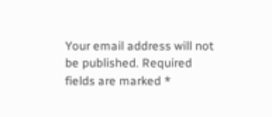Your email address will not be published. Required fields are marked *